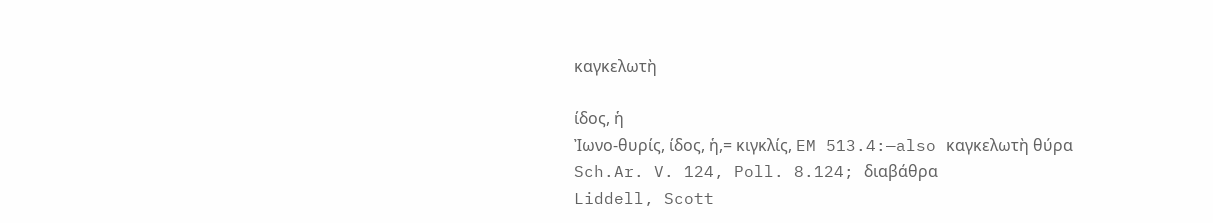καγκελωτὴ

ίδος, ἡ
Ἰωνο‐θυρίς, ίδος, ἡ,= κιγκλίς, EM 513.4:—also καγκελωτὴ θύρα Sch.Ar. V. 124, Poll. 8.124; διαβάθρα
Liddell, Scott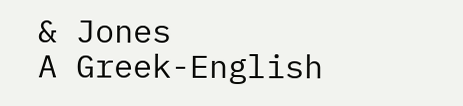& Jones
A Greek-English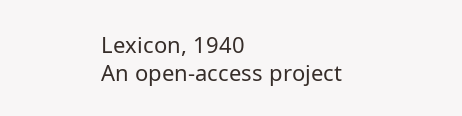Lexicon, 1940
An open-access project